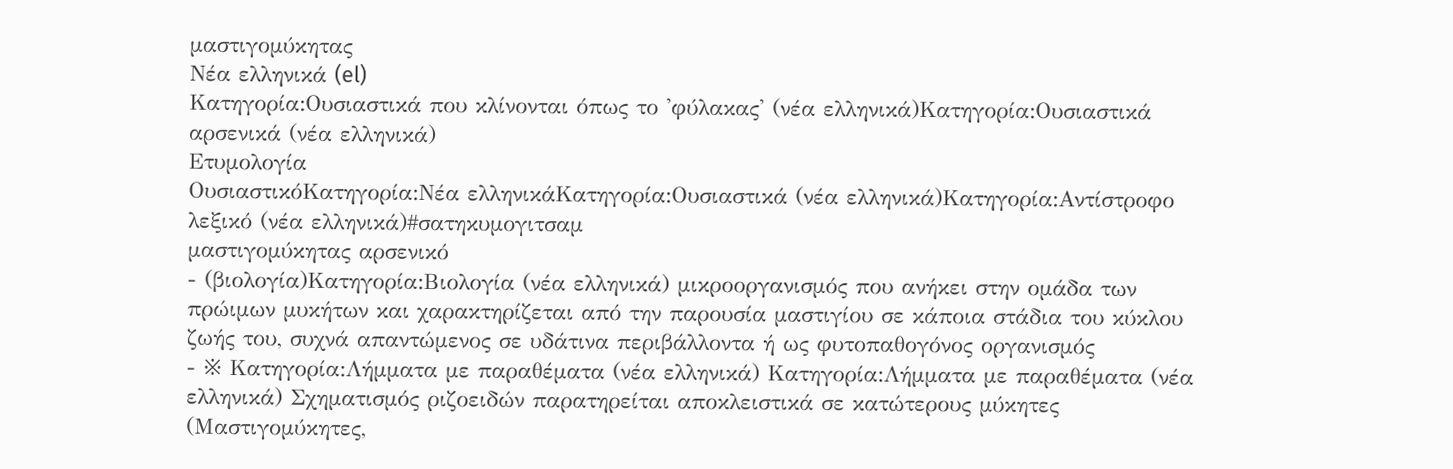μαστιγομύκητας
Νέα ελληνικά (el)
Κατηγορία:Ουσιαστικά που κλίνονται όπως το 'φύλακας' (νέα ελληνικά)Κατηγορία:Ουσιαστικά αρσενικά (νέα ελληνικά)
Ετυμολογία
ΟυσιαστικόΚατηγορία:Νέα ελληνικάΚατηγορία:Ουσιαστικά (νέα ελληνικά)Κατηγορία:Αντίστροφο λεξικό (νέα ελληνικά)#σατηκυμογιτσαμ
μαστιγομύκητας αρσενικό
- (βιολογία)Κατηγορία:Βιολογία (νέα ελληνικά) μικροοργανισμός που ανήκει στην ομάδα των πρώιμων μυκήτων και χαρακτηρίζεται από την παρουσία μαστιγίου σε κάποια στάδια του κύκλου ζωής του, συχνά απαντώμενος σε υδάτινα περιβάλλοντα ή ως φυτοπαθογόνος οργανισμός
- ※ Κατηγορία:Λήμματα με παραθέματα (νέα ελληνικά) Κατηγορία:Λήμματα με παραθέματα (νέα ελληνικά) Σχηματισμός ριζοειδών παρατηρείται αποκλειστικά σε κατώτερους μύκητες (Μαστιγομύκητες,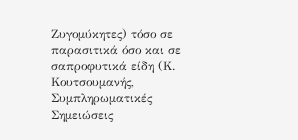Ζυγομύκητες) τόσο σε παρασιτικά όσο και σε σαπροφυτικά είδη (Κ. Κουτσουμανής, Συμπληρωματικές Σημειώσεις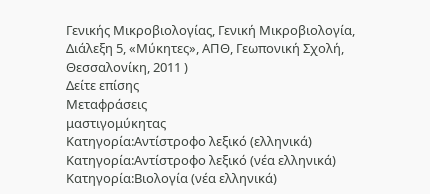Γενικής Μικροβιολογίας, Γενική Μικροβιολογία, Διάλεξη 5, «Μύκητες», ΑΠΘ, Γεωπονική Σχολή, Θεσσαλονίκη, 2011 )
Δείτε επίσης
Μεταφράσεις
μαστιγομύκητας
Κατηγορία:Αντίστροφο λεξικό (ελληνικά)
Κατηγορία:Αντίστροφο λεξικό (νέα ελληνικά)
Κατηγορία:Βιολογία (νέα ελληνικά)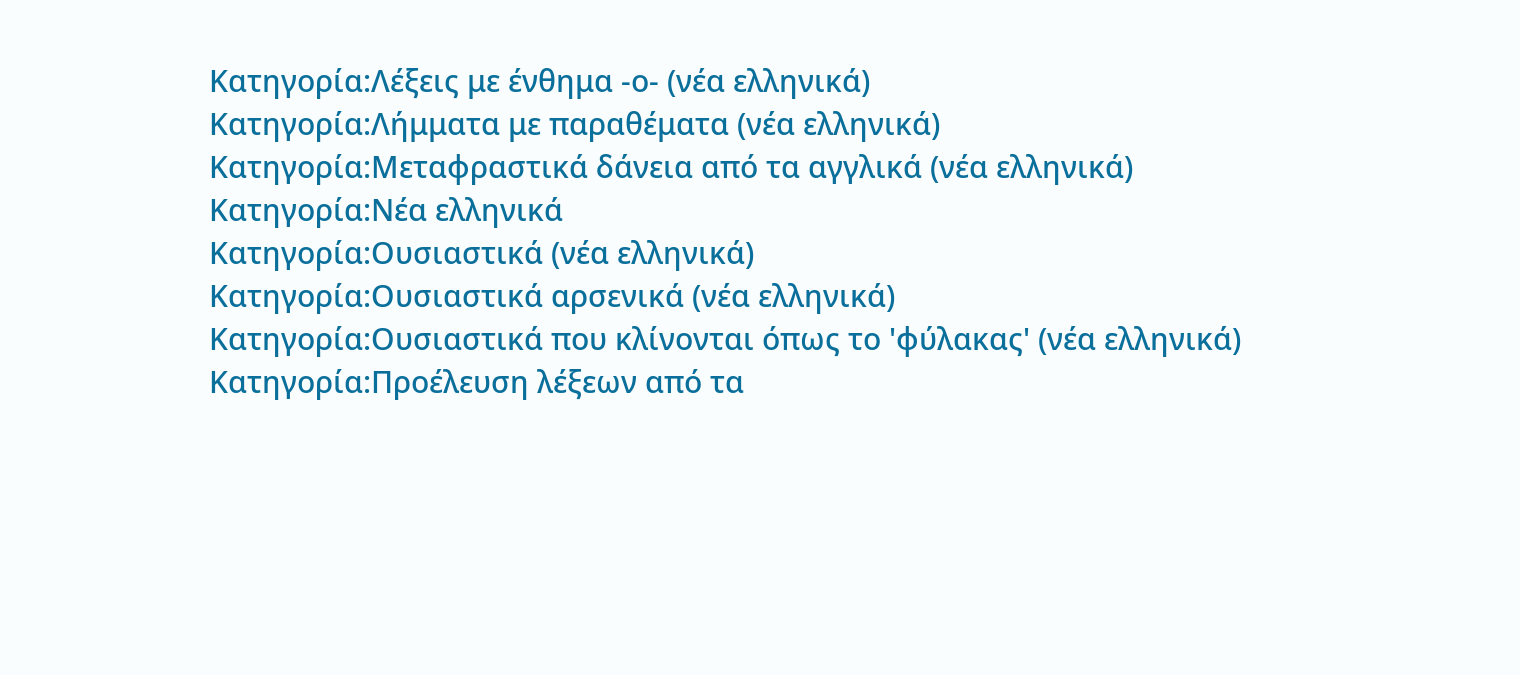Κατηγορία:Λέξεις με ένθημα -ο- (νέα ελληνικά)
Κατηγορία:Λήμματα με παραθέματα (νέα ελληνικά)
Κατηγορία:Μεταφραστικά δάνεια από τα αγγλικά (νέα ελληνικά)
Κατηγορία:Νέα ελληνικά
Κατηγορία:Ουσιαστικά (νέα ελληνικά)
Κατηγορία:Ουσιαστικά αρσενικά (νέα ελληνικά)
Κατηγορία:Ουσιαστικά που κλίνονται όπως το 'φύλακας' (νέα ελληνικά)
Κατηγορία:Προέλευση λέξεων από τα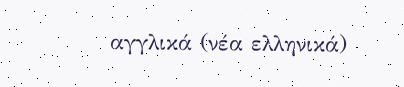αγγλικά (νέα ελληνικά)